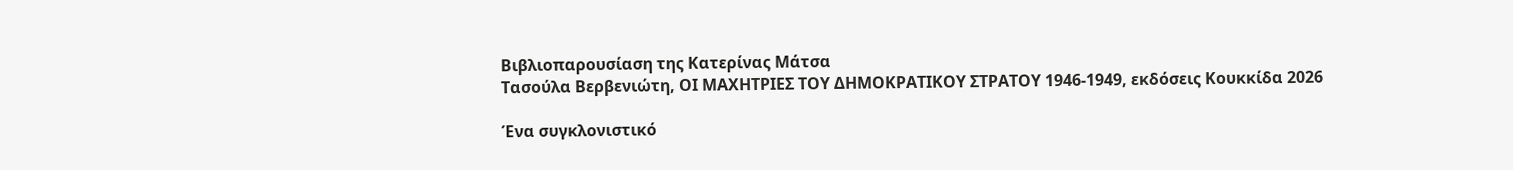Bιβλιοπαρουσίαση της Κατερίνας Μάτσα
Τασούλα Βερβενιώτη, ΟΙ ΜΑΧΗΤΡΙΕΣ ΤΟΥ ΔΗΜΟΚΡΑΤΙΚΟΥ ΣΤΡΑΤΟΥ 1946-1949, εκδόσεις Κουκκίδα 2026

Ένα συγκλονιστικό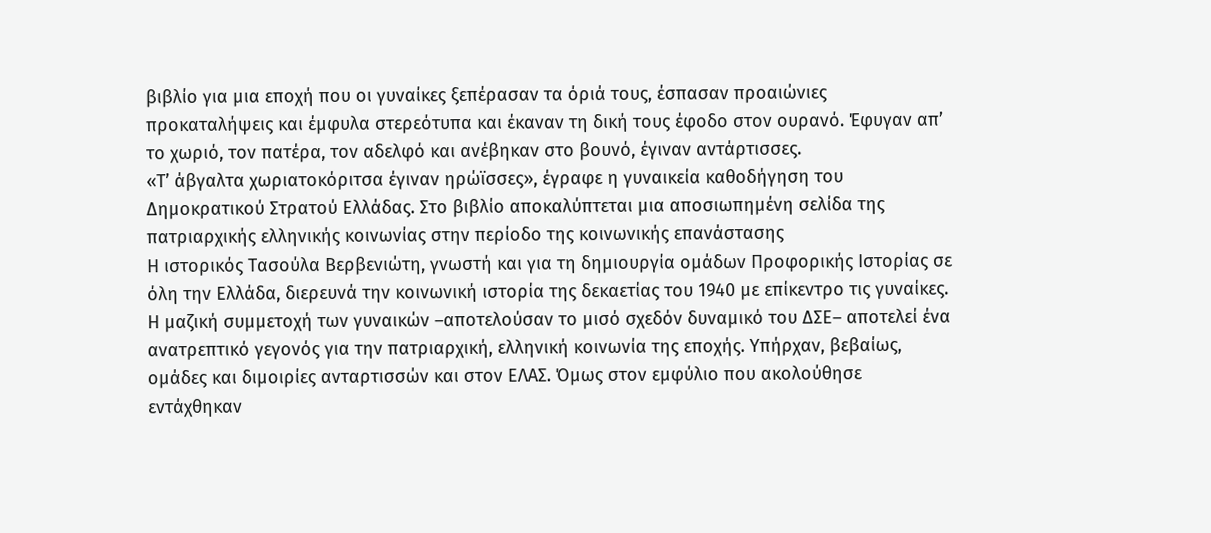βιβλίο για μια εποχή που οι γυναίκες ξεπέρασαν τα όριά τους, έσπασαν προαιώνιες προκαταλήψεις και έμφυλα στερεότυπα και έκαναν τη δική τους έφοδο στον ουρανό. Έφυγαν απ’ το χωριό, τον πατέρα, τον αδελφό και ανέβηκαν στο βουνό, έγιναν αντάρτισσες.
«Τ’ άβγαλτα χωριατοκόριτσα έγιναν ηρώϊσσες», έγραφε η γυναικεία καθοδήγηση του Δημοκρατικού Στρατού Ελλάδας. Στο βιβλίο αποκαλύπτεται μια αποσιωπημένη σελίδα της πατριαρχικής ελληνικής κοινωνίας στην περίοδο της κοινωνικής επανάστασης
Η ιστορικός Τασούλα Βερβενιώτη, γνωστή και για τη δημιουργία ομάδων Προφορικής Ιστορίας σε όλη την Ελλάδα, διερευνά την κοινωνική ιστορία της δεκαετίας του 1940 με επίκεντρο τις γυναίκες. Η μαζική συμμετοχή των γυναικών –αποτελούσαν το μισό σχεδόν δυναμικό του ΔΣΕ– αποτελεί ένα ανατρεπτικό γεγονός για την πατριαρχική, ελληνική κοινωνία της εποχής. Υπήρχαν, βεβαίως, ομάδες και διμοιρίες ανταρτισσών και στον ΕΛΑΣ. Όμως στον εμφύλιο που ακολούθησε εντάχθηκαν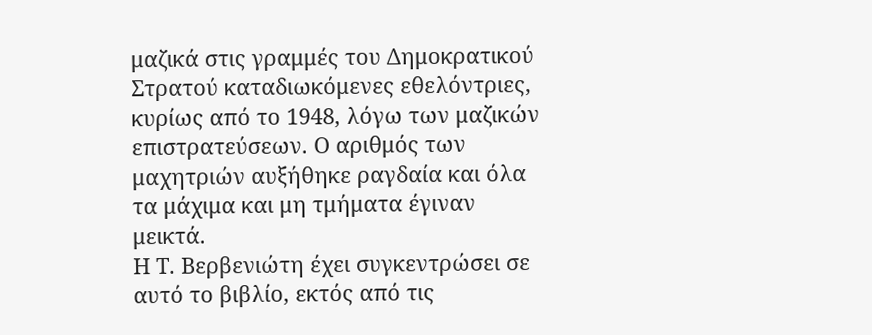μαζικά στις γραμμές του Δημοκρατικού Στρατού καταδιωκόμενες εθελόντριες, κυρίως από το 1948, λόγω των μαζικών επιστρατεύσεων. Ο αριθμός των μαχητριών αυξήθηκε ραγδαία και όλα τα μάχιμα και μη τμήματα έγιναν μεικτά.
Η Τ. Βερβενιώτη έχει συγκεντρώσει σε αυτό το βιβλίο, εκτός από τις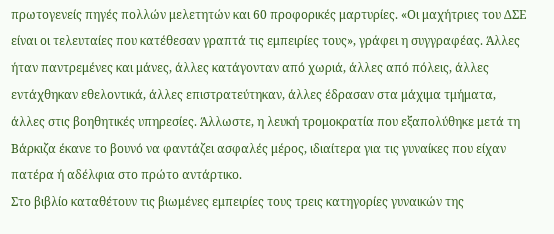πρωτογενείς πηγές πολλών μελετητών και 60 προφορικές μαρτυρίες. «Οι μαχήτριες του ΔΣΕ είναι οι τελευταίες που κατέθεσαν γραπτά τις εμπειρίες τους», γράφει η συγγραφέας. Άλλες ήταν παντρεμένες και μάνες, άλλες κατάγονταν από χωριά, άλλες από πόλεις, άλλες εντάχθηκαν εθελοντικά, άλλες επιστρατεύτηκαν, άλλες έδρασαν στα μάχιμα τμήματα, άλλες στις βοηθητικές υπηρεσίες. Άλλωστε, η λευκή τρομοκρατία που εξαπολύθηκε μετά τη Βάρκιζα έκανε το βουνό να φαντάζει ασφαλές μέρος, ιδιαίτερα για τις γυναίκες που είχαν πατέρα ή αδέλφια στο πρώτο αντάρτικο.
Στο βιβλίο καταθέτουν τις βιωμένες εμπειρίες τους τρεις κατηγορίες γυναικών της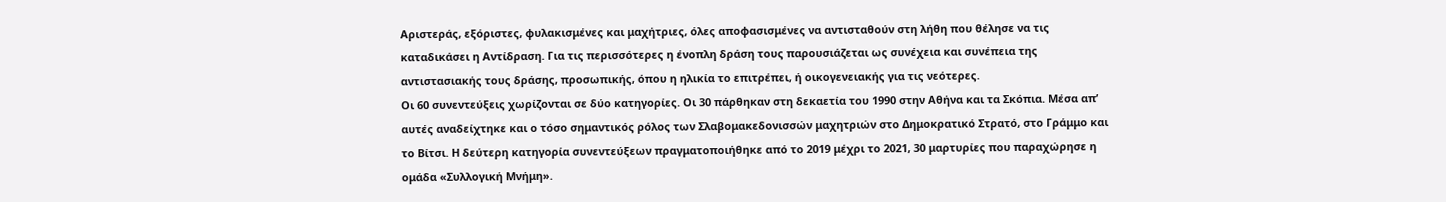Αριστεράς, εξόριστες, φυλακισμένες και μαχήτριες, όλες αποφασισμένες να αντισταθούν στη λήθη που θέλησε να τις καταδικάσει η Αντίδραση. Για τις περισσότερες η ένοπλη δράση τους παρουσιάζεται ως συνέχεια και συνέπεια της αντιστασιακής τους δράσης, προσωπικής, όπου η ηλικία το επιτρέπει, ή οικογενειακής για τις νεότερες.
Οι 60 συνεντεύξεις χωρίζονται σε δύο κατηγορίες. Οι 30 πάρθηκαν στη δεκαετία του 1990 στην Αθήνα και τα Σκόπια. Μέσα απ’ αυτές αναδείχτηκε και ο τόσο σημαντικός ρόλος των Σλαβομακεδονισσών μαχητριών στο Δημοκρατικό Στρατό, στο Γράμμο και το Βίτσι. Η δεύτερη κατηγορία συνεντεύξεων πραγματοποιήθηκε από το 2019 μέχρι το 2021, 30 μαρτυρίες που παραχώρησε η ομάδα «Συλλογική Μνήμη».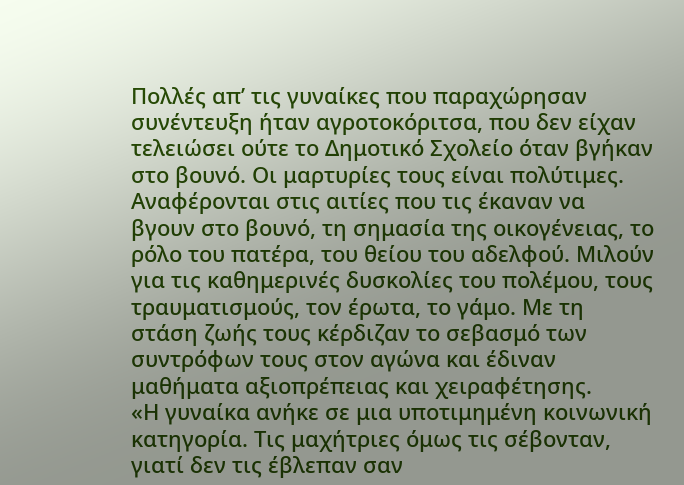Πολλές απ’ τις γυναίκες που παραχώρησαν συνέντευξη ήταν αγροτοκόριτσα, που δεν είχαν τελειώσει ούτε το Δημοτικό Σχολείο όταν βγήκαν στο βουνό. Οι μαρτυρίες τους είναι πολύτιμες. Αναφέρονται στις αιτίες που τις έκαναν να βγουν στο βουνό, τη σημασία της οικογένειας, το ρόλο του πατέρα, του θείου του αδελφού. Μιλούν για τις καθημερινές δυσκολίες του πολέμου, τους τραυματισμούς, τον έρωτα, το γάμο. Με τη στάση ζωής τους κέρδιζαν το σεβασμό των συντρόφων τους στον αγώνα και έδιναν μαθήματα αξιοπρέπειας και χειραφέτησης.
«Η γυναίκα ανήκε σε μια υποτιμημένη κοινωνική κατηγορία. Τις μαχήτριες όμως τις σέβονταν, γιατί δεν τις έβλεπαν σαν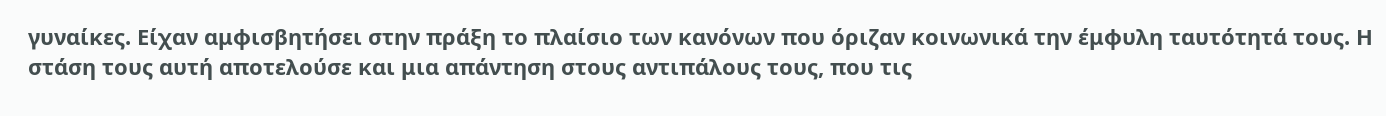γυναίκες. Είχαν αμφισβητήσει στην πράξη το πλαίσιο των κανόνων που όριζαν κοινωνικά την έμφυλη ταυτότητά τους. Η στάση τους αυτή αποτελούσε και μια απάντηση στους αντιπάλους τους, που τις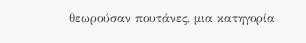θεωρούσαν πουτάνες, μια κατηγορία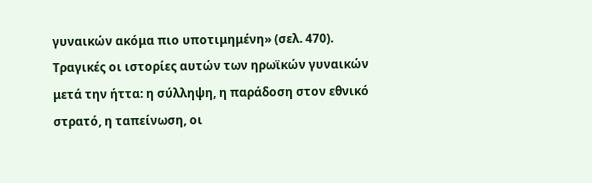γυναικών ακόμα πιο υποτιμημένη» (σελ. 470).
Τραγικές οι ιστορίες αυτών των ηρωϊκών γυναικών μετά την ήττα: η σύλληψη, η παράδοση στον εθνικό στρατό, η ταπείνωση, οι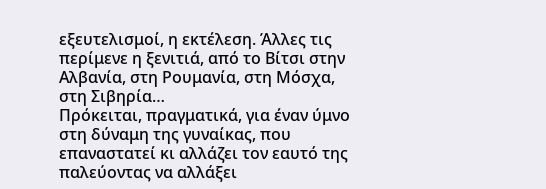εξευτελισμοί, η εκτέλεση. Άλλες τις περίμενε η ξενιτιά, από το Βίτσι στην Αλβανία, στη Ρουμανία, στη Μόσχα, στη Σιβηρία…
Πρόκειται, πραγματικά, για έναν ύμνο στη δύναμη της γυναίκας, που επαναστατεί κι αλλάζει τον εαυτό της παλεύοντας να αλλάξει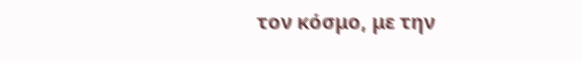τον κόσμο, με την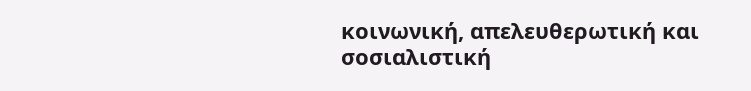κοινωνική, απελευθερωτική και σοσιαλιστική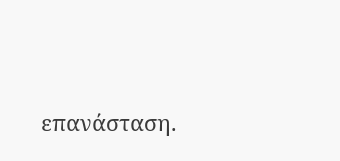επανάσταση.